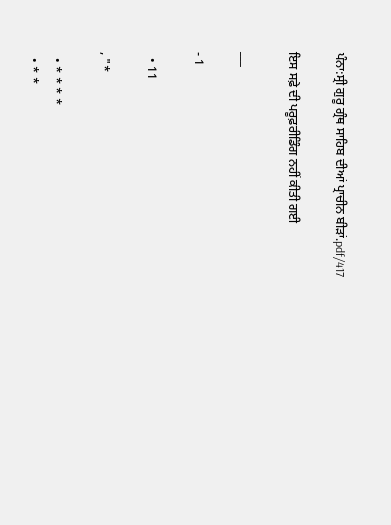ਪੰਨਾ:ਸ੍ਰੀ ਗੁਰੂ ਗ੍ਰੰਥ ਸਾਹਿਬ ਦੀਆਂ ਪ੍ਰਾਚੀਨ ਬੀੜਾਂ.pdf/417

ਇਸ ਸਫ਼ੇ ਦੀ ਪਰੂਫ਼ਰੀਡਿੰਗ ਨਹੀਂ ਕੀਤੀ ਗਈ

___

- 1

  • 11

, "*

  • * * * *
  • * *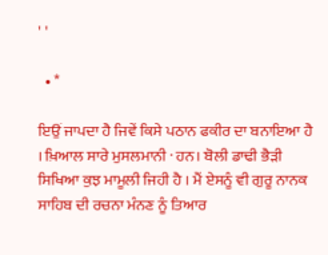' '

  • *

ਇਉਂ ਜਾਪਦਾ ਹੈ ਜਿਵੇਂ ਕਿਸੇ ਪਠਾਨ ਫਕੀਰ ਦਾ ਬਨਾਇਆ ਹੈ । ਖ਼ਿਆਲ ਸਾਰੇ ਮੁਸਲਮਾਨੀ · ਹਨ। ਬੋਲੀ ਡਾਢੀ ਭੈੜੀ ਸਿਖਿਆ ਕੁਝ ਮਾਮੂਲੀ ਜਿਹੀ ਹੈ । ਮੈਂ ਏਸਨੂੰ ਵੀ ਗੁਰੂ ਨਾਨਕ ਸਾਹਿਬ ਦੀ ਰਚਨਾ ਮੰਨਣ ਨੂੰ ਤਿਆਰ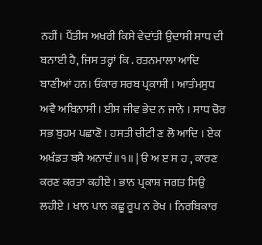ਨਹੀਂ। ਪੈਂਤੀਸ ਅਖਰੀ ਕਿਸੇ ਵੇਦਾਂਤੀ ਉਦਾਸੀ ਸਾਧ ਦੀ ਬਨਾਈ ਹੈ, ਜਿਸ ਤਰ੍ਹਾਂ ਕਿ . ਰਤਨਮਾਲਾ ਆਦਿ ਬਾਣੀਆਂ ਹਨ। ਓਂਕਾਰ ਸਰਬ ਪ੍ਰਕਾਸੀ । ਆਤੰਮਸੁਧ ਅਵੈ ਅਬਿਨਾਸੀ। ਈਸ ਜੀਵ ਭੇਦ ਨ ਜਾਨੇ । ਸਾਧ ਚੋਰ ਸਭ ਬੁਹਮ ਪਛਾਣੋ । ਹਸਤੀ ਚੀਟੀ ਣ ਲੋ ਆਦਿ । ਏਕ ਅਖੰਡਤ ਬਸੈ ਅਨਾਦੰ ॥੧॥ | ੳ ਅ ੲ ਸ ਹ , ਕਾਰਣ ਕਰਣ ਕਰਤਾ ਕਹੀਏ । ਭਾਨ ਪ੍ਰਕਾਸ਼ ਜਗਤ ਸਿਉ ਲਹੀਏ । ਖਾਨ ਪਾਨ ਕਛੂ ਰੂਪ ਨ ਰੇਖ । ਨਿਰਬਿਕਾਰ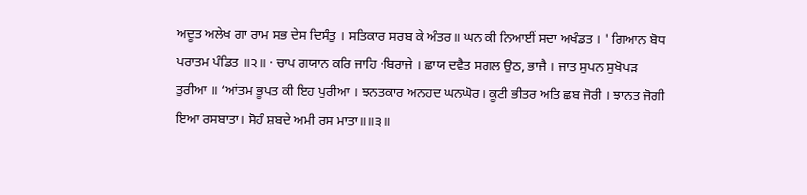ਅਦੂਤ ਅਲੇਖ ਗਾ ਰਾਮ ਸਭ ਦੇਸ ਦਿਸੰਤੁ । ਸਤਿਕਾਰ ਸਰਬ ਕੇ ਅੰਤਰ॥ ਘਨ ਕੀ ਨਿਆਈਂ ਸਦਾ ਅਖੰਡਤ । ' ਗਿਆਨ ਬੋਧ ਪਰਾਤਮ ਪੰਡਿਤ ॥੨॥ · ਚਾਪ ਗਯਾਨ ਕਰਿ ਜਾਹਿ ·ਬਿਰਾਜੇ । ਛਾਯ ਦਵੈਤ ਸਗਲ ਉਠ, ਭਾਜੈ । ਜਾਤ ਸੁਪਨ ਸੁਖੋਪੜ ਤੁਰੀਆ ॥ ‘ਆਂਤਮ ਭੂਪਤ ਕੀ ਇਹ ਪੁਰੀਆ । ਝਨਤਕਾਰ ਅਨਹਦ ਘਨਘੋਰ। ਕੂਟੀ ਭੀਤਰ ਅਤਿ ਛਬ ਜੋਰੀ । ਝਾਨਤ ਜੋਗੀ ਇਆ ਰਸਬਾਤਾ। ਸੋਹੰ ਸ਼ਬਦੇ ਅਮੀ ਰਸ ਮਾਤਾ॥॥੩॥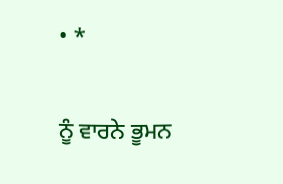• *

ਨੂੰ ਵਾਰਨੇ ਭੂਮਨ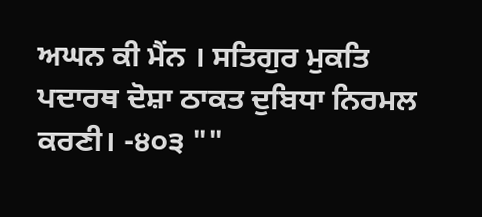ਅਘਨ ਕੀ ਮੈਂਨ । ਸਤਿਗੁਰ ਮੁਕਤਿ ਪਦਾਰਥ ਦੋਸ਼ਾ ਠਾਕਤ ਦੁਬਿਧਾ ਨਿਰਮਲ ਕਰਣੀ। -੪੦੩ ""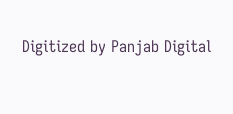Digitized by Panjab Digital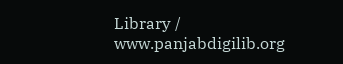Library / www.panjabdigilib.org